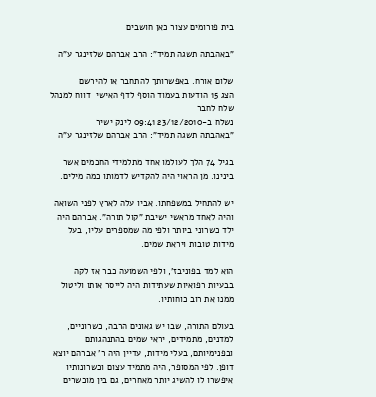בית פורומים עצור כאן חושבים

"באהבתה תשגה תמיד": הרב אברהם שלזינגר ע"ה

שלום אורח. באפשרותך להתחבר או להירשם
הצג 15 הודעות בעמוד הוסף לדף האישי  דווח למנהל שלח לחבר
נשלח ב-23/12/2010 09:41 לינק ישיר
"באהבתה תשגה תמיד": הרב אברהם שלזינגר ע"ה

בגיל 74 הלך לעולמו אחד מתלמידי החכמים אשר בינינו. מן הראוי היה להקדיש לדמותו כמה מילים.

יש להתחיל במשפחתו. אביו עלה לארץ לפני השואה והיה לאחד מראשי ישיבת "קול תורה". אברהם היה ילד כשרוני ביותר ולפי מה שמספרים עליו, בעל מידות טובות ויראת שמים.

הוא למד בפוניבז', ולפי השמועה כבר אז לקה בבעיות רפואיות שעתידות היה לייסר אותו וליטול ממנו את רוב כוחותיו.

בעולם התורה, שבו יש גאונים הרבה, כשרוניים, למדנים, מתמידים, יראי שמים בהתנהגותם ובפנימיותם, בעלי מידות, עדיין היה ר' אברהם יוצא דופן. לפי המסופר, היה מתמיד עצום וכשרונותיו איפשרו לו להשיג יותר מאחרים, גם בין מוכשרים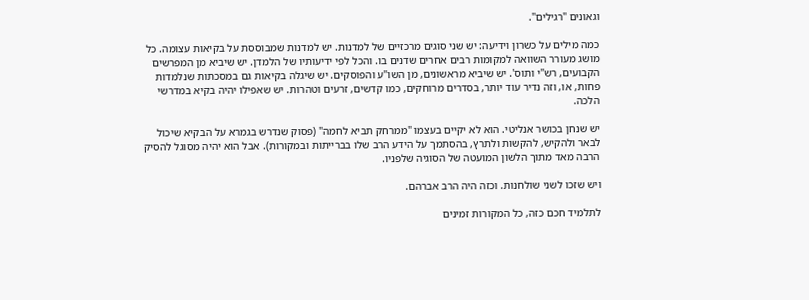וגאונים "רגילים".

כמה מילים על כשרון וידיעה: יש שני סוגים מרכזיים של למדנות. יש למדנות שמבוססת על בקיאות עצומה. כל מושג מעורר השוואה למקומות רבים אחרים שדנים בו. והכל לפי ידיעותיו של הלמדן. יש שיביא מן המפרשים הקבועים, רש"י ותוס'. יש שיביא מראשונים, מן השו"ע והפוסקים. יש שיגלה בקיאות גם במסכתות שנלמדות פחות, או, וזה נדיר עוד יותר, בסדרים מרוחקים, כמו קדשים, זרעים וטהרות. יש שאפילו יהיה בקיא במדרשי הלכה.

יש שנחן בכושר אנליטי. הוא לא יקיים בעצמו "ממרחק תביא לחמה" (פסוק שנדרש בגמרא על הבקיא שיכול לבאר ולהקיש, להקשות ולתרץ, בהסתמך על הידע הרב שלו בברייתות ובמקורות). אבל הוא יהיה מסוגל להסיק הרבה מאד מתוך הלשון המועטה של הסוגיה שלפניו.

ויש שזכו לשני שולחנות. וכזה היה הרב אברהם.

לתלמיד חכם כזה, כל המקורות זמינים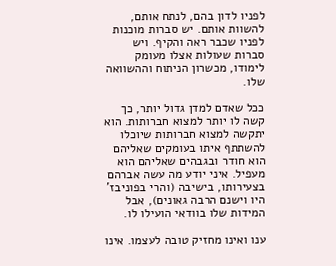לפניו לדון בהם, לנתח אותם, להשוות אותם. יש סברות מוכנות לפניו שכבר ראה והקיף. ויש סברות שעולות אצלו מעומק לימודו, מכשרון הניתוח וההשוואה שלו.

ככל שאדם למדן גדול יותר, כך קשה לו יותר למצוא חברותות. הוא יתקשה למצוא חברותות שיוכלו להשתתף איתו בעומקים שאליהם הוא חודר ובגבהים שאליהם הוא מעפיל. איני יודע מה עשה אברהם בצעירותו, בישיבה (והרי בפוניבז' היו וישנם הרבה גאונים), אבל המידות שלו בוודאי הועילו לו.

ענו ואינו מחזיק טובה לעצמו. אינו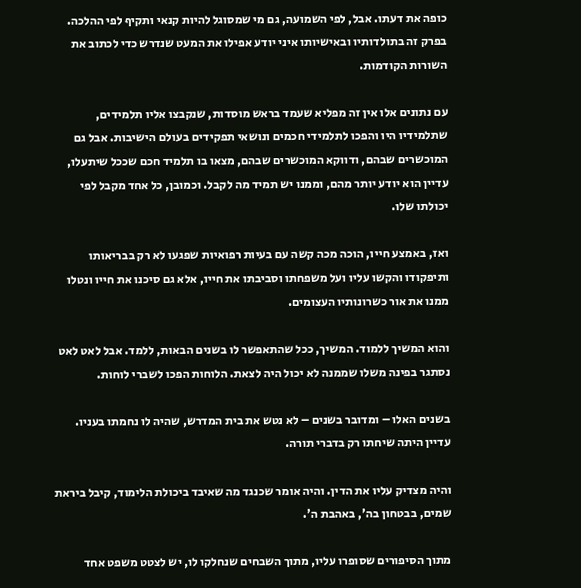כופה את דעתו. אבל, לפי השמועה, גם מי שמסוגל להיות קנאי ותקיף לפי ההלכה. בפרק זה בתולדותיו ובאישיותו איני יודע אפילו את המעט שנדרש כדי לכתוב את השורות הקודמות.

עם נתונים אלו אין זה מפליא שעמד בראש מוסדות, שנקבצו אליו תלמידים, שתלמידיו היו והפכו לתלמידי חכמים ונושאי תפקידים בעולם הישיבות. אבל גם המוכשרים שבהם, ודווקא המוכשרים שבהם, מצאו בו תלמיד חכם שככל שיתעלו, עדיין הוא יודע יותר מהם, וממנו יש תמיד מה לקבל. וכמובן, כל אחד מקבל לפי יכולתו שלו.

ואז, באמצע חייו, הוכה מכה קשה עם בעיות רפואיות שפגעו לא רק בבריאותו ותיפקודו והקשו עליו ועל משפחתו וסביבתו את חייו, אלא גם סיכנו את חייו ונטלו ממנו את אור כשרונותיו העצומים.

והוא המשיך ללמוד. המשיך, ככל שהתאפשר לו בשנים הבאות, ללמד. אבל לאט לאט נסתגר בפינה משלו שממנה לא יכול היה לצאת. הלוחות הפכו לשברי לוחות.

בשנים האלו – ומדובר בשנים – לא נטש את בית המדרש, שהיה לו נחמתו בעניו. עדיין היתה שיחתו רק בדברי תורה.

והיה מצדיק עליו את הדין. והיה אומר שכנגד מה שאיבד ביכולת הלימוד, קיבל ביראת שמים, בבטחון בה', באהבת ה'.

מתוך הסיפורים שסופרו עליו, מתוך השבחים שנחלקו לו, יש לצטט משפט אחד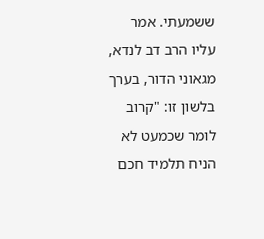ששמעתי. אמר עליו הרב דב לנדא, מגאוני הדור, בערך בלשון זו: "קרוב לומר שכמעט לא הניח תלמיד חכם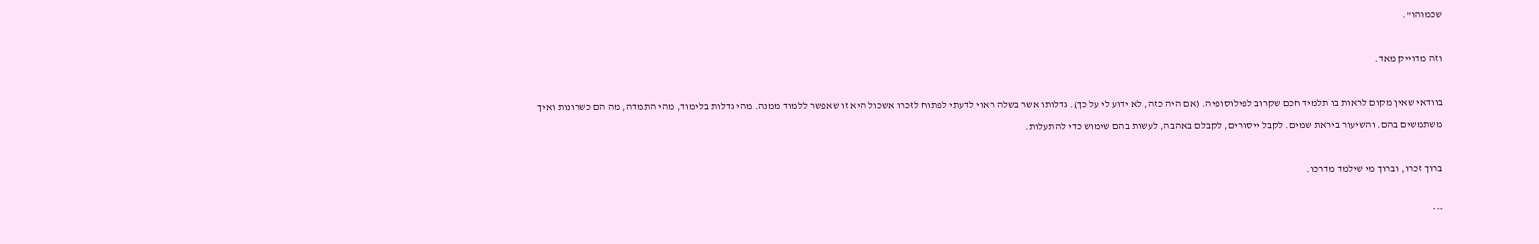שכמוהו".

וזה מדוייק מאד.

בוודאי שאין מקום לראות בו תלמיד חכם שקרוב לפילוסופיה. (אם היה כזה, לא ידוע לי על כך). גדלותו אשר בשלה ראוי לדעתי לפתוח לזכרו אשכול היא זו שאפשר ללמוד ממנה. מהי גדלות בלימוד, מהי התמדה, מה הם כשרונות ואיך משתמשים בהם. והשיעור ביראת שמים. לקבל ייסורים, לקבלם באהבה, לעשות בהם שימוש כדי להתעלות.

ברוך זכרו, וברוך מי שילמד מדרכו.

***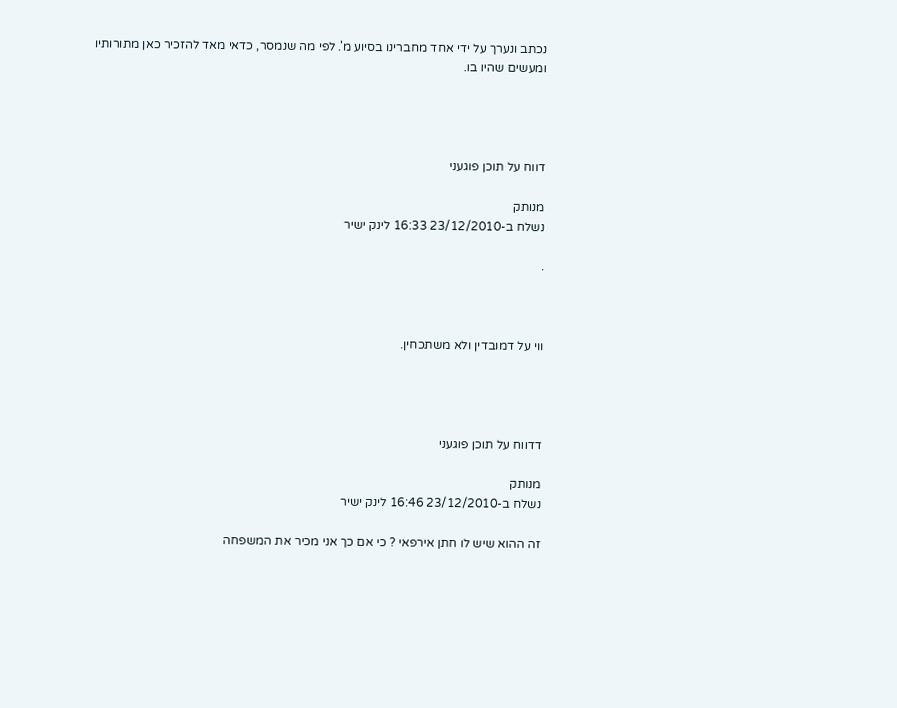נכתב ונערך על ידי אחד מחברינו בסיוע מ'. לפי מה שנמסר, כדאי מאד להזכיר כאן מתורותיו ומעשים שהיו בו.




דווח על תוכן פוגעני

מנותק
נשלח ב-23/12/2010 16:33 לינק ישיר

.



ווי על דמובדין ולא משתכחין.




דדווח על תוכן פוגעני

מנותק
נשלח ב-23/12/2010 16:46 לינק ישיר

זה ההוא שיש לו חתן אירפאי ? כי אם כך אני מכיר את המשפחה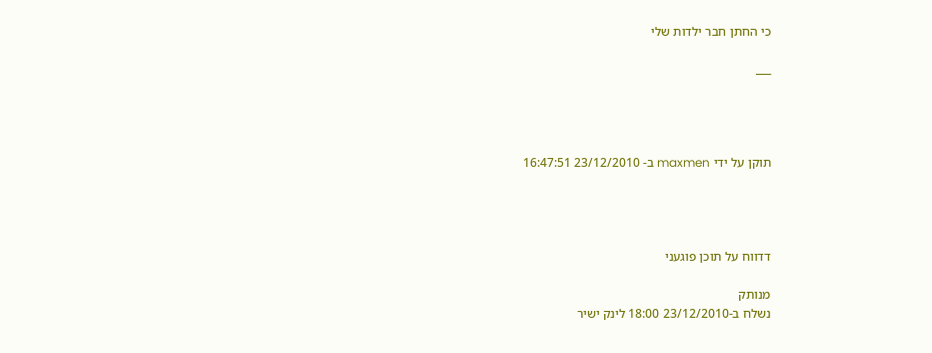כי החתן חבר ילדות שלי

___




תוקן על ידי maxmen ב- 23/12/2010 16:47:51




דדווח על תוכן פוגעני

מנותק
נשלח ב-23/12/2010 18:00 לינק ישיר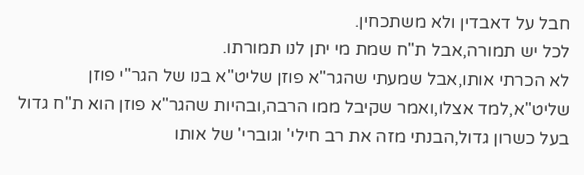חבל על דאבדין ולא משתכחין.
לכל יש תמורה,אבל ת"ח שמת מי יתן לנו תמורתו.
לא הכרתי אותו,אבל שמעתי שהגר"א פוזן שליט"א בנו של הגר"י פוזן שליט"א,למד אצלו,ואמר שקיבל ממו הרבה,ובהיות שהגר"א פוזן הוא ת"ח גדול בעל כשרון גדול,הבנתי מזה את רב חילי' וגוברי' של אותו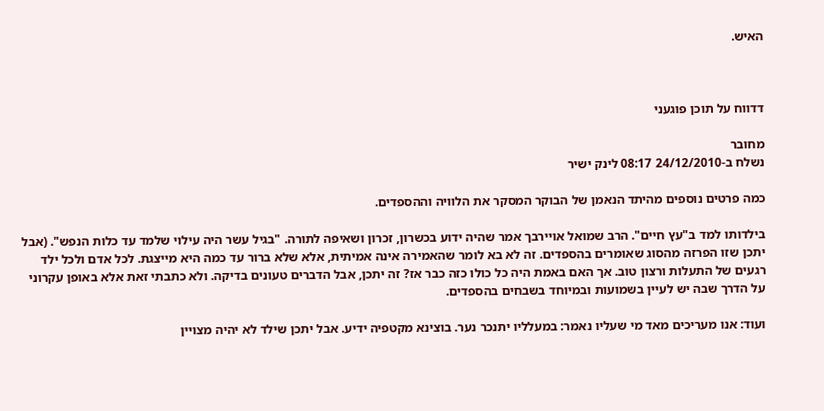האיש.



דדווח על תוכן פוגעני

מחובר
נשלח ב-24/12/2010 08:17 לינק ישיר

כמה פרטים נוספים מהיתד הנאמן של הבוקר המסקר את הלוויה וההספדים.

בילדותו למד ב"עץ חיים". הרב שמואל אויירבך אמר שהיה ידוע בכשרון, זכרון ושאיפה לתורה. "בגיל עשר היה עילוי שלמד עד כלות הנפש". (אבל יתכן שזו הפרזה מהסוג שאומרים בהספדים. זה לא בא לומר שהאמירה אינה אמיתית, אלא שלא ברור עד כמה היא מייצגת. לכל אדם ולכל ילד רגעים של התעלות ורצון טוב. אך האם באמת היה כל כולו כזה כבר אז? זה יתכן, אבל הדברים טעונים בדיקה. ולא כתבתי זאת אלא באופן עקרוני על הדרך שבה יש לעיין בשמועות ובמיוחד בשבחים בהספדים.

ועוד: אנו מעריכים מאד מי שעליו נאמר: במעלליו יתנכר נער. בוצינא מקטפיה ידיע. אבל יתכן שילד לא יהיה מצויין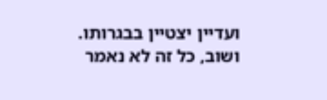ועדיין יצטיין בבגרותו. ושוב, כל זה לא נאמר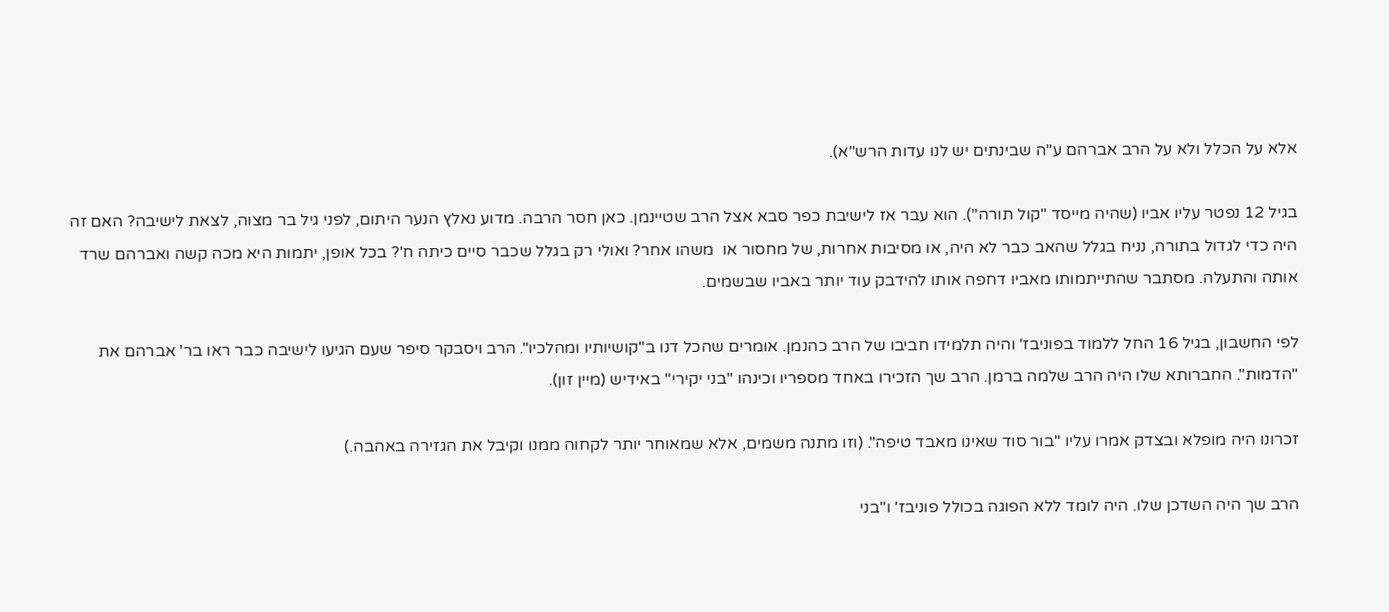אלא על הכלל ולא על הרב אברהם ע"ה שבינתים יש לנו עדות הרש"א).

בגיל 12 נפטר עליו אביו (שהיה מייסד "קול תורה"). הוא עבר אז לישיבת כפר סבא אצל הרב שטיינמן. כאן חסר הרבה. מדוע נאלץ הנער היתום, לפני גיל בר מצוה, לצאת לישיבה? האם זה היה כדי לגדול בתורה, נניח בגלל שהאב כבר לא היה, או מסיבות אחרות, של מחסור או  משהו אחר? ואולי רק בגלל שכבר סיים כיתה ח'? בכל אופן, יתמות היא מכה קשה ואברהם שרד אותה והתעלה. מסתבר שהתייתמותו מאביו דחפה אותו להידבק עוד יותר באביו שבשמים.

לפי החשבון, בגיל 16 החל ללמוד בפוניבז' והיה תלמידו חביבו של הרב כהנמן. אומרים שהכל דנו ב"קושיותיו ומהלכיו". הרב ויסבקר סיפר שעם הגיעו לישיבה כבר ראו בר' אברהם את "הדמות". החברותא שלו היה הרב שלמה ברמן. הרב שך הזכירו באחד מספריו וכינהו "בני יקירי" באידיש (מיין זון).

זכרונו היה מופלא ובצדק אמרו עליו "בור סוד שאינו מאבד טיפה". (וזו מתנה משמים, אלא שמאוחר יותר לקחוה ממנו וקיבל את הגזירה באהבה.)

הרב שך היה השדכן שלו. היה לומד ללא הפוגה בכולל פוניבז' ו"בני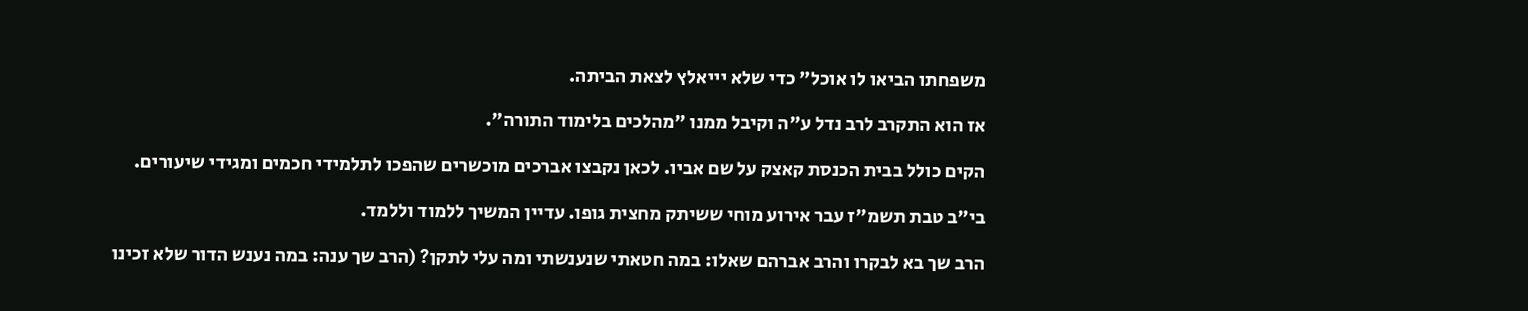משפחתו הביאו לו אוכל" כדי שלא יייאלץ לצאת הביתה.

אז הוא התקרב לרב נדל ע"ה וקיבל ממנו "מהלכים בלימוד התורה".

הקים כולל בבית הכנסת קאצק על שם אביו. לכאן נקבצו אברכים מוכשרים שהפכו לתלמידי חכמים ומגידי שיעורים.

בי"ב טבת תשמ"ז עבר אירוע מוחי ששיתק מחצית גופו. עדיין המשיך ללמוד וללמד.

הרב שך בא לבקרו והרב אברהם שאלו: במה חטאתי שנענשתי ומה עלי לתקן? (הרב שך ענה: במה נענש הדור שלא זכינו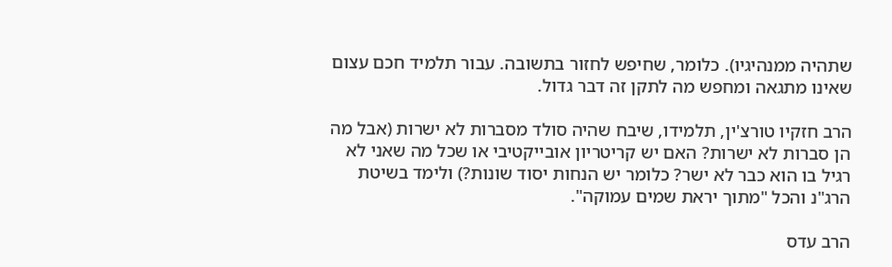שתהיה ממנהיגיו). כלומר, שחיפש לחזור בתשובה. עבור תלמיד חכם עצום שאינו מתגאה ומחפש מה לתקן זה דבר גדול.

הרב חזקיו טורצ'ין, תלמידו, שיבח שהיה סולד מסברות לא ישרות (אבל מה הן סברות לא ישרות? האם יש קריטריון אובייקטיבי או שכל מה שאני לא רגיל בו הוא כבר לא ישר? כלומר יש הנחות יסוד שונות?) ולימד בשיטת הרג"נ והכל "מתוך יראת שמים עמוקה".

הרב עדס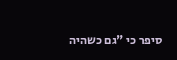סיפר כי "גם כשהיה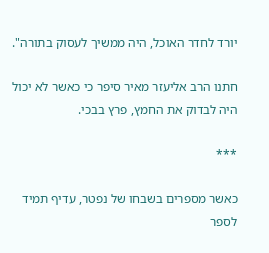יורד לחדר האוכל, היה ממשיך לעסוק בתורה".

חתנו הרב אליעזר מאיר סיפר כי כאשר לא יכול היה לבדוק את החמץ, פרץ בבכי.

***

כאשר מספרים בשבחו של נפטר, עדיף תמיד לספר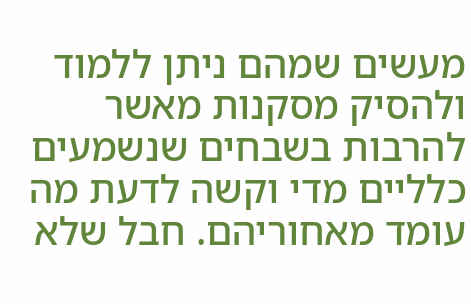מעשים שמהם ניתן ללמוד ולהסיק מסקנות מאשר להרבות בשבחים שנשמעים כלליים מדי וקשה לדעת מה עומד מאחוריהם. חבל שלא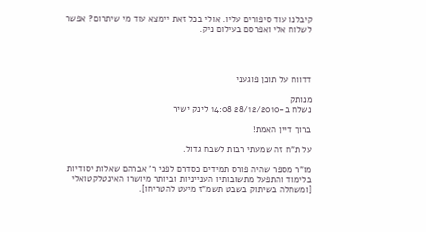קיבלנו עוד סיפורים עליו. אולי בכל זאת יימצא עוד מי שיתרום? אפשר לשלוח אלי ואפרסם בעילום ניק.




דדווח על תוכן פוגעני

מנותק
נשלח ב-28/12/2010 14:08 לינק ישיר

ברוך דיין האמת!

על ת"ח זה שמעתי רבות לשבח גדול.

מו"ר מספר שהיה פורס תמידים כסדרם לפני ר' אברהם שאלות יסודיות בלימוד והתפעל מתשובותיו הענייניות וביותר מיושרו האינטלקטואלי [ומשחלה בשיתוק בשבט תשמ"ז מיעט להטריחו].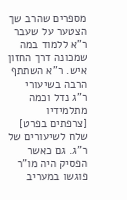מספרים שהרב שך הצטער על שעבר ר"א ללמוד במה שמכונה דרך החזון איש. ר"א השתתף הרבה בשיעורי ר"ג נדל וכמה מתלמידיו [צרפתים בפרט] שלח לשיעורים של ר"ג. גם כאשר הפסיק היה מו"ר פוגשו במעריב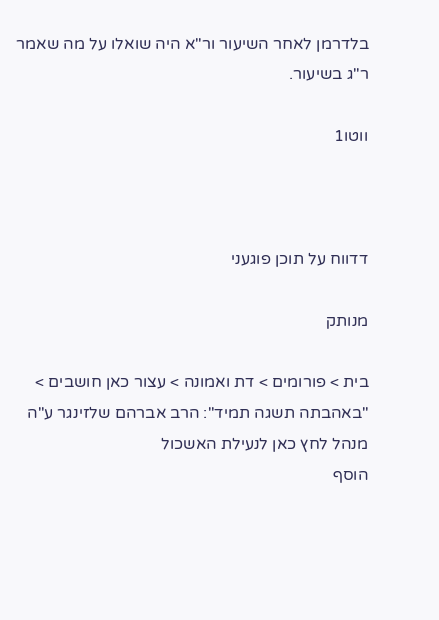בלדרמן לאחר השיעור ור"א היה שואלו על מה שאמר ר"ג בשיעור.

ווטו1



דדווח על תוכן פוגעני

מנותק

בית > פורומים > דת ואמונה > עצור כאן חושבים > "באהבתה תשגה תמיד": הרב אברהם שלזינגר ע"ה
מנהל לחץ כאן לנעילת האשכול
הוסף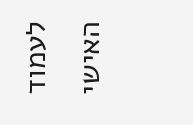לעמוד האישי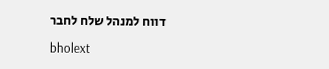דווח למנהל שלח לחבר

bholext